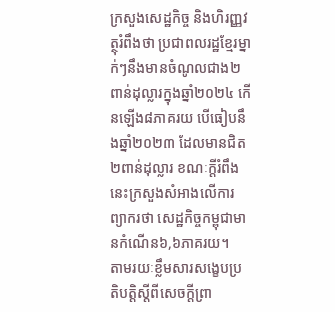ក្រសួងសេដ្ឋកិច្ច និងហិរញ្ញវត្ថុរំពឹងថា ប្រជាពលរដ្ឋខ្មែរម្នាក់ៗនឹងមានចំណូលជាង២ពាន់ដុល្លារក្នុងឆ្នាំ២០២៤ កើនឡើង៨ភាគរយ បើធៀបនឹងឆ្នាំ២០២៣ ដែលមានជិត២ពាន់ដុល្លារ ខណៈក្តីរំពឹងនេះក្រសួងសំអាងលើការព្យាករថា សេដ្ឋកិច្ចកម្ពុជាមានកំណើន៦,៦ភាគរយ។
តាមរយៈខ្លឹមសារសង្ខេបប្រតិបត្តិស្តីពីសេចក្តីព្រា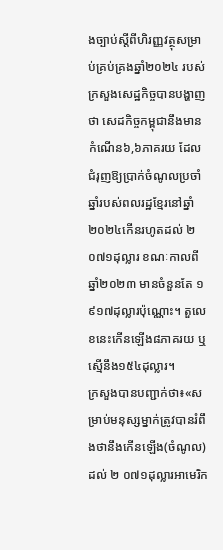ងច្បាប់ស្តីពីហិរញ្ញវត្ថុសម្រាប់គ្រប់គ្រងឆ្នាំ២០២៤ របស់ក្រសួងសេដ្ឋកិច្ចបានបង្ហាញថា សេដកិច្ចកម្ពុជានឹងមានកំណើន៦,៦ភាគរយ ដែលជំរុញឱ្យប្រាក់ចំណូលប្រចាំឆ្នាំរបស់ពលរដ្ឋខ្មែរនៅឆ្នាំ២០២៤កើនរហូតដល់ ២ ០៧១ដុល្លារ ខណៈកាលពីឆ្នាំ២០២៣ មានចំនួនតែ ១ ៩១៧ដុល្លារប៉ុណ្ណោះ។ តួលេខនេះកើនឡើង៨ភាគរយ ឬស្មើនឹង១៥៤ដុល្លារ។
ក្រសួងបានបញ្ជាក់ថា៖«សម្រាប់មនុស្សម្នាក់ត្រូវបានរំពឹងថានឹងកើនឡើង(ចំណូល)ដល់ ២ ០៧១ដុល្លារអាមេរិក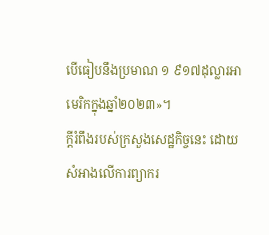បើធៀបនឹងប្រមាណ ១ ៩១៧ដុល្លារអាមេរិកក្នុងឆ្នាំ២០២៣»។
ក្តីរំពឹងរបស់ក្រសួងសេដ្ឋកិច្ចនេះ ដោយសំអាងលើការព្យាករ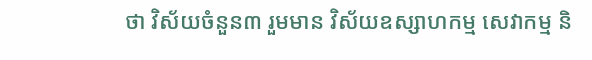ថា វិស័យចំនួន៣ រួមមាន វិស័យឧស្សាហកម្ម សេវាកម្ម និ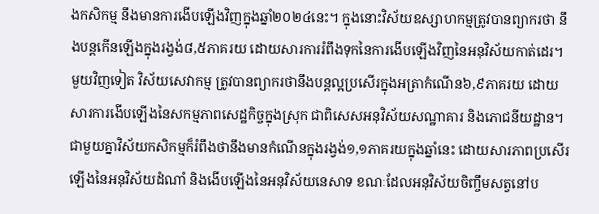ងកសិកម្ម នឹងមានការងើបឡើងវិញក្នុងឆ្នាំ២០២៤នេះ។ ក្នុងនោះវិស័យឧស្សាហកម្មត្រូវបានព្យាករថា នឹងបន្តកើនឡើងក្នុងរង្វង់៨,៥ភាគរយ ដោយសារការរំពឹងទុកនៃការងើបឡើងវិញនៃអនុវិស័យកាត់ដេរ។ មួយវិញទៀត វិស័យសេវាកម្ម ត្រូវបានព្យាករថានឹងបន្តល្អប្រសើរក្នុងអត្រាកំណើន៦,៩ភាគរយ ដោយសារការងើបឡើងនៃសកម្មភាពសេដ្ឋកិច្ចក្នុងស្រុក ជាពិសេសអនុវិស័យសណ្ឋាគារ និងភោជនីយដ្ឋាន។
ជាមួយគ្នាវិស័យកសិកម្មក៏រំពឹងថានឹងមានកំណើនក្នុងរង្វង់១,១ភាគរយក្នុងឆ្នាំនេះ ដោយសារភាពប្រសើរឡើងនៃអនុវិស័យដំណាំ និងងើបឡើងនៃអនុវិស័យនេសាទ ខណៈដែលអនុវិស័យចិញ្ចឹមសត្វនៅប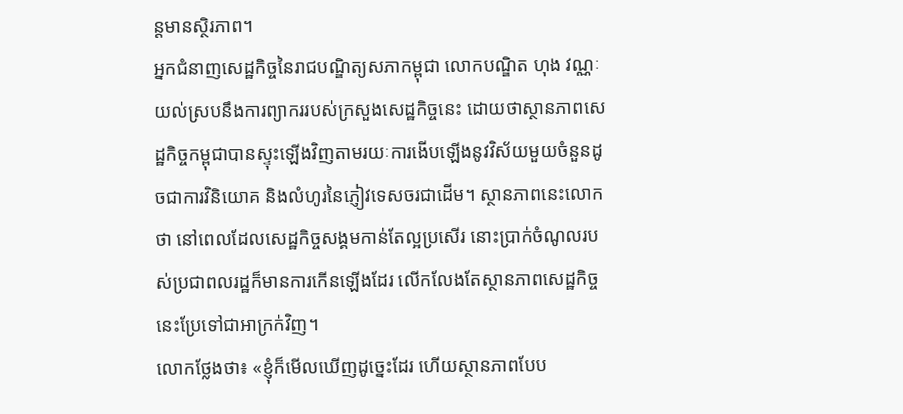ន្តមានស្ថិរភាព។
អ្នកជំនាញសេដ្ឋកិច្ចនៃរាជបណ្ឌិត្យសភាកម្ពុជា លោកបណ្ឌិត ហុង វណ្ណៈ យល់ស្របនឹងការព្យាកររបស់ក្រសួងសេដ្ឋកិច្ចនេះ ដោយថាស្ថានភាពសេដ្ឋកិច្ចកម្ពុជាបានស្ទុះឡើងវិញតាមរយៈការងើបឡើងនូវវិស័យមួយចំនួនដូចជាការវិនិយោគ និងលំហូរនៃភ្ញៀវទេសចរជាដើម។ ស្ថានភាពនេះលោកថា នៅពេលដែលសេដ្ឋកិច្ចសង្គមកាន់តែល្អប្រសើរ នោះប្រាក់ចំណូលរបស់ប្រជាពលរដ្ឋក៏មានការកើនឡើងដែរ លើកលែងតែស្ថានភាពសេដ្ឋកិច្ចនេះប្រែទៅជាអាក្រក់វិញ។
លោកថ្លែងថា៖ «ខ្ញុំក៏មើលឃើញដូច្នេះដែរ ហើយស្ថានភាពបែប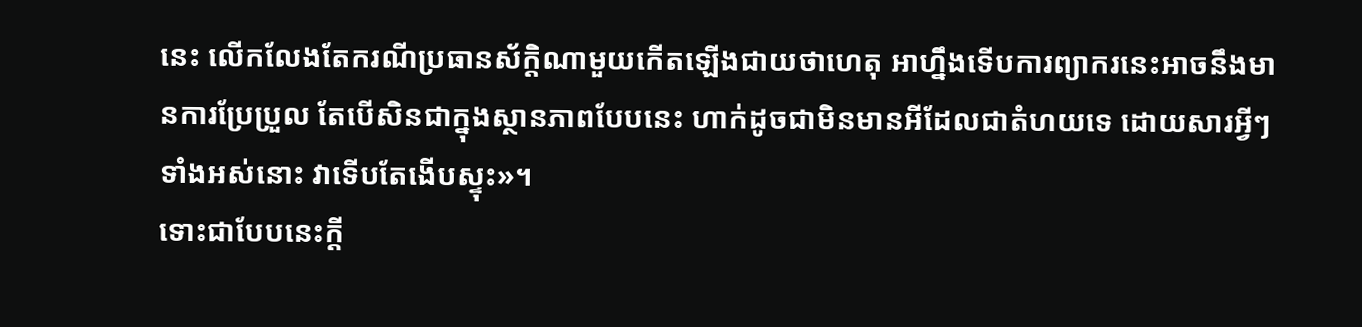នេះ លើកលែងតែករណីប្រធានស័ក្តិណាមួយកើតឡើងជាយថាហេតុ អាហ្នឹងទើបការព្យាករនេះអាចនឹងមានការប្រែប្រួល តែបើសិនជាក្នុងស្ថានភាពបែបនេះ ហាក់ដូចជាមិនមានអីដែលជាតំហយទេ ដោយសារអ្វីៗទាំងអស់នោះ វាទើបតែងើបស្ទុះ»។
ទោះជាបែបនេះក្តី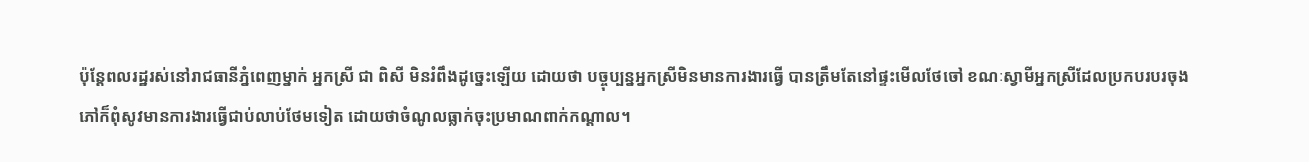ប៉ុន្តែពលរដ្ឋរស់នៅរាជធានីភ្នំពេញម្នាក់ អ្នកស្រី ជា ពិសី មិនរំពឹងដូច្នេះឡើយ ដោយថា បច្ចុប្បន្នអ្នកស្រីមិនមានការងារធ្វើ បានត្រឹមតែនៅផ្ទះមើលថែចៅ ខណៈស្វាមីអ្នកស្រីដែលប្រកបរបរចុងភៅក៏ពុំសូវមានការងារធ្វើជាប់លាប់ថែមទៀត ដោយថាចំណូលធ្លាក់ចុះប្រមាណពាក់កណ្តាល។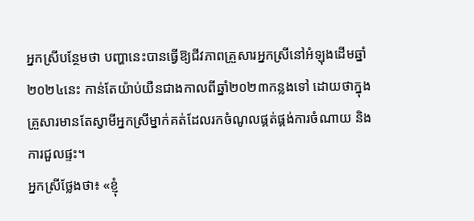អ្នកស្រីបន្ថែមថា បញ្ហានេះបានធ្វើឱ្យជីវភាពគ្រួសារអ្នកស្រីនៅអំឡុងដើមឆ្នាំ២០២៤នេះ កាន់តែយ៉ាប់យឺនជាងកាលពីឆ្នាំ២០២៣កន្លងទៅ ដោយថាក្នុងគ្រួសារមានតែស្វាមីអ្នកស្រីម្នាក់គត់ដែលរកចំណូលផ្គត់ផ្គង់ការចំណាយ និងការជួលផ្ទះ។
អ្នកស្រីថ្លែងថា៖ «ខ្ញុំ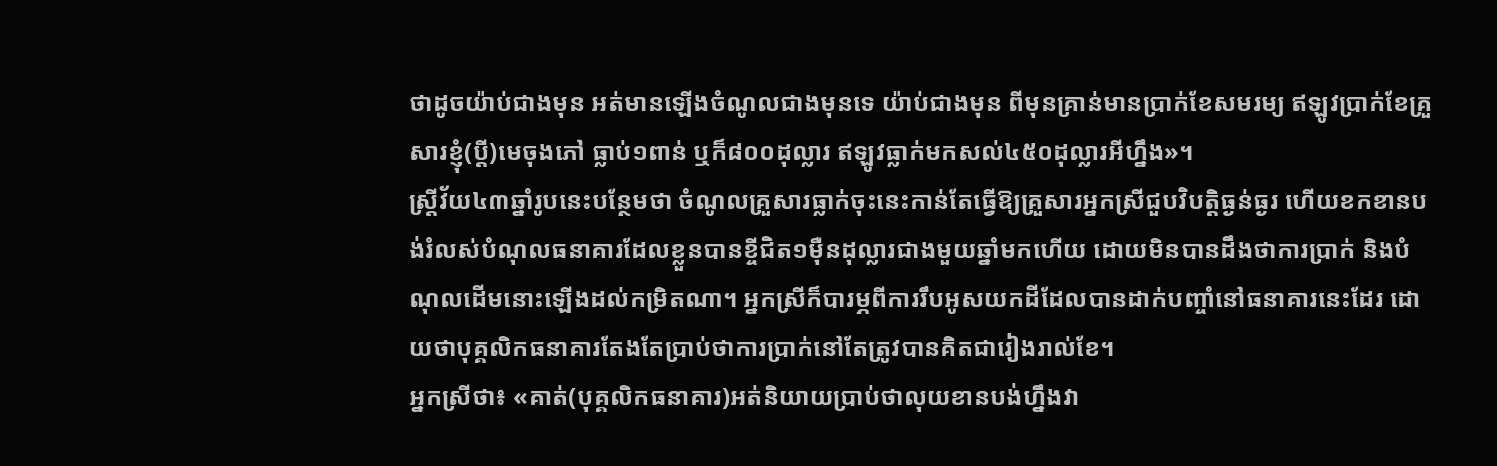ថាដូចយ៉ាប់ជាងមុន អត់មានឡើងចំណូលជាងមុនទេ យ៉ាប់ជាងមុន ពីមុនគ្រាន់មានប្រាក់ខែសមរម្យ ឥឡូវប្រាក់ខែគ្រួសារខ្ញុំ(ប្តី)មេចុងភៅ ធ្លាប់១ពាន់ ឬក៏៨០០ដុល្លារ ឥឡូវធ្លាក់មកសល់៤៥០ដុល្លារអីហ្នឹង»។
ស្ត្រីវ័យ៤៣ឆ្នាំរូបនេះបន្ថែមថា ចំណូលគ្រួសារធ្លាក់ចុះនេះកាន់តែធ្វើឱ្យគ្រួសារអ្នកស្រីជួបវិបត្តិធ្ងន់ធ្ងរ ហើយខកខានបង់រំលស់បំណុលធនាគារដែលខ្លួនបានខ្ចីជិត១ម៉ឺនដុល្លារជាងមួយឆ្នាំមកហើយ ដោយមិនបានដឹងថាការប្រាក់ និងបំណុលដើមនោះឡើងដល់កម្រិតណា។ អ្នកស្រីក៏បារម្ភពីការរឹបអូសយកដីដែលបានដាក់បញ្ចាំនៅធនាគារនេះដែរ ដោយថាបុគ្គលិកធនាគារតែងតែប្រាប់ថាការប្រាក់នៅតែត្រូវបានគិតជារៀងរាល់ខែ។
អ្នកស្រីថា៖ «គាត់(បុគ្គលិកធនាគារ)អត់និយាយប្រាប់ថាលុយខានបង់ហ្នឹងវា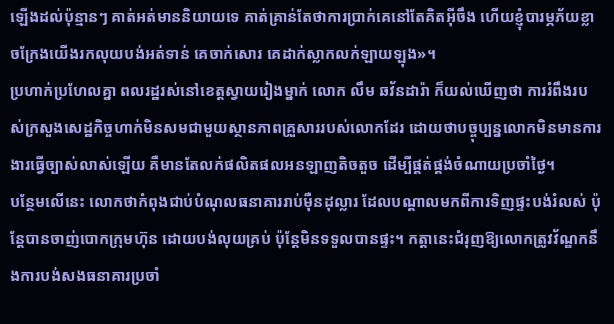ឡើងដល់ប៉ុន្មានៗ គាត់អត់មាននិយាយទេ គាត់គ្រាន់តែថាការប្រាក់គេនៅតែគិតអ៊ីចឹង ហើយខ្ញុំបារម្ភភ័យខ្លាចក្រែងយើងរកលុយបង់អត់ទាន់ គេចាក់សោរ គេដាក់ស្លាកលក់ឡាយឡុង»។
ប្រហាក់ប្រហែលគ្នា ពលរដ្ឋរស់នៅខេត្តស្វាយរៀងម្នាក់ លោក លឹម ឆវ័នដារ៉ា ក៏យល់ឃើញថា ការរំពឹងរបស់ក្រសួងសេដ្ឋកិច្ចហាក់មិនសមជាមួយស្ថានភាពគ្រួសាររបស់លោកដែរ ដោយថាបច្ចុប្បន្នលោកមិនមានការងារធ្វើច្បាស់លាស់ឡើយ គឺមានតែលក់ផលិតផលអនឡាញតិចតួច ដើម្បីផ្គត់ផ្គង់ចំណាយប្រចាំថ្ងៃ។
បន្ថែមលើនេះ លោកថាកំពុងជាប់បំណុលធនាគាររាប់ម៉ឺនដុល្លារ ដែលបណ្តាលមកពីការទិញផ្ទះបង់រំលស់ ប៉ុន្តែបានចាញ់បោកក្រុមហ៊ុន ដោយបង់លុយគ្រប់ ប៉ុន្តែមិនទទួលបានផ្ទះ។ កត្តានេះជំរុញឱ្យលោកត្រូវវ័ណ្ឌកនឹងការបង់សងធនាគារប្រចាំ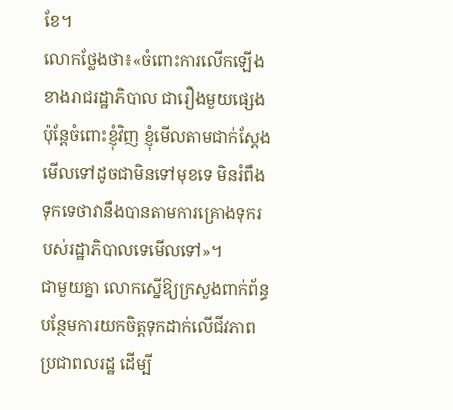ខែ។
លោកថ្លែងថា៖«ចំពោះការលើកឡើងខាងរាជរដ្ឋាភិបាល ជារឿងមួយផ្សេង ប៉ុន្តែចំពោះខ្ញុំវិញ ខ្ញុំមើលតាមជាក់ស្តែង មើលទៅដូចជាមិនទៅមុខទេ មិនរំពឹងទុកទេថាវានឹងបានតាមការគ្រោងទុករបស់រដ្ឋាភិបាលទេមើលទៅ»។
ជាមួយគ្នា លោកស្នើឱ្យក្រសួងពាក់ព័ន្ធបន្ថែមការយកចិត្តទុកដាក់លើជីវភាពប្រជាពលរដ្ឋ ដើម្បី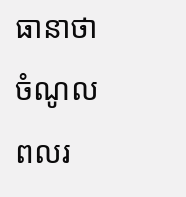ធានាថាចំណូលពលរ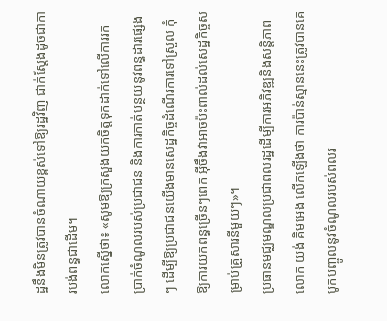ដ្ឋនឹងមិនត្រូវបានចំណាយខ្ពស់ទៅឱ្យរដ្ឋវិញ ជាក់ស្តែងដូចជាការបង់ពន្ធជាដើម។
លោកស្នើថា៖ «សូមឱ្យក្រសួងយកចិត្តទុកដាក់ទៅលើការរកប្រាក់ចំណូលរបស់ប្រជាជន និងការកាត់បន្ថយនូវពន្ធដារផ្សេងៗ ដើម្បីឱ្យប្រជាជនយើងមានសេដ្ឋកិច្ចដំណើរការទៅស្រួល កុំឱ្យការយកពន្ធច្រើនៗពេក អ៊ីចឹងវាអាចប៉ះពាល់ដល់សេដ្ឋកិច្ចសម្រាប់គ្រួសារនីមួយៗ»។
ប្រធានមជ្ឈមណ្ឌលប្រជាពលរដ្ឋដើម្បីការអភិវឌ្ឍនិងសន្តិភាព លោក យង់ គិមអេង លើកឡើងថា ការប៉ាន់ស្មាននេះត្រូវបានគេបូកបញ្ចូលនូវចំណូលរបស់ពលរ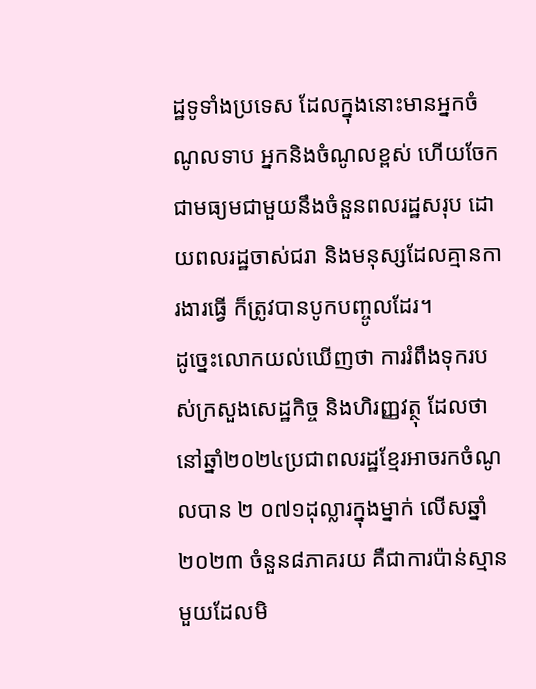ដ្ឋទូទាំងប្រទេស ដែលក្នុងនោះមានអ្នកចំណូលទាប អ្នកនិងចំណូលខ្ពស់ ហើយចែកជាមធ្យមជាមួយនឹងចំនួនពលរដ្ឋសរុប ដោយពលរដ្ឋចាស់ជរា និងមនុស្សដែលគ្មានការងារធ្វើ ក៏ត្រូវបានបូកបញ្ចូលដែរ។
ដូច្នេះលោកយល់ឃើញថា ការរំពឹងទុករបស់ក្រសួងសេដ្ឋកិច្ច និងហិរញ្ញវត្ថុ ដែលថានៅឆ្នាំ២០២៤ប្រជាពលរដ្ឋខ្មែរអាចរកចំណូលបាន ២ ០៧១ដុល្លារក្នុងម្នាក់ លើសឆ្នាំ២០២៣ ចំនួន៨ភាគរយ គឺជាការប៉ាន់ស្មានមួយដែលមិ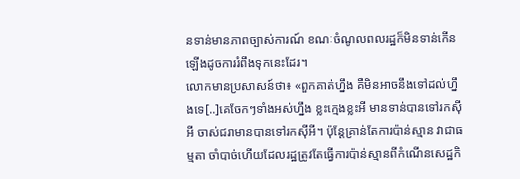នទាន់មានភាពច្បាស់ការណ៍ ខណៈចំណូលពលរដ្ឋក៏មិនទាន់កើនឡើងដូចការរំពឹងទុកនេះដែរ។
លោកមានប្រសាសន៍ថា៖ «ពួកគាត់ហ្នឹង គឺមិនអាចនឹងទៅដល់ហ្នឹងទេ[..]គេចែកៗទាំងអស់ហ្នឹង ខ្លះក្មេងខ្លះអី មានទាន់បានទៅរកស៊ីអី ចាស់ជរាមានបានទៅរកស៊ីអី។ ប៉ុន្តែគ្រាន់តែការប៉ាន់ស្មាន វាជាធម្មតា ចាំបាច់ហើយដែលរដ្ឋត្រូវតែធ្វើការប៉ាន់ស្មានពីកំណើនសេដ្ឋកិ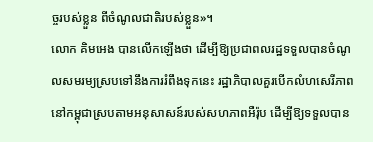ច្ចរបស់ខ្លួន ពីចំណូលជាតិរបស់ខ្លួន»។
លោក គិមអេង បានលើកឡើងថា ដើម្បីឱ្យប្រជាពលរដ្ឋទទួលបានចំណូលសមរម្យស្របទៅនឹងការរំពឹងទុកនេះ រដ្ឋាភិបាលគួរបើកលំហសេរីភាពនៅកម្ពុជាស្របតាមអនុសាសន៍របស់សហភាពអឺរ៉ុប ដើម្បីឱ្យទទួលបាន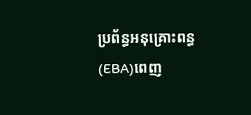ប្រព័ន្ធអនុគ្រោះពន្ធ(EBA)ពេញ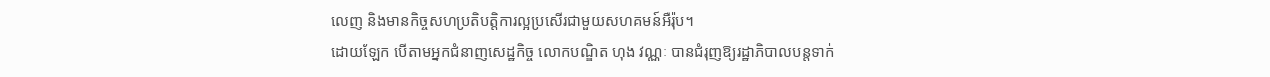លេញ និងមានកិច្ចសហប្រតិបត្តិការល្អប្រសើរជាមួយសហគមន៍អឺរ៉ុប។
ដោយឡែក បើតាមអ្នកជំនាញសេដ្ឋកិច្ច លោកបណ្ឌិត ហុង វណ្ណៈ បានជំរុញឱ្យរដ្ឋាភិបាលបន្តទាក់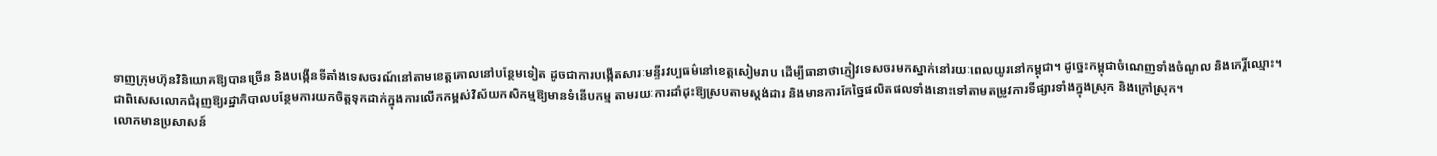ទាញក្រុមហ៊ុនវិនិយោគឱ្យបានច្រើន និងបង្កើនទីតាំងទេសចរណ៍នៅតាមខេត្តគោលនៅបន្ថែមទៀត ដូចជាការបង្កើតសារៈមន្ទីរវប្បធម៌នៅខេត្តសៀមរាប ដើម្បីធានាថាភ្ញៀវទេសចរមកស្នាក់នៅរយៈពេលយូរនៅកម្ពុជា។ ដូច្នេះកម្ពុជាចំណេញទាំងចំណូល និងកេរ្តិ៍ឈ្មោះ។
ជាពិសេសលោកជំរុញឱ្យរដ្ឋាភិបាលបន្ថែមការយកចិត្តទុកដាក់ក្នុងការលើកកម្ពស់វិស័យកសិកម្មឱ្យមានទំនើបកម្ម តាមរយៈការដាំដុះឱ្យស្របតាមស្តង់ដារ និងមានការកែច្នៃផលិតផលទាំងនោះទៅតាមតម្រូវការទីផ្សារទាំងក្នុងស្រុក និងក្រៅស្រុក។
លោកមានប្រសាសន៍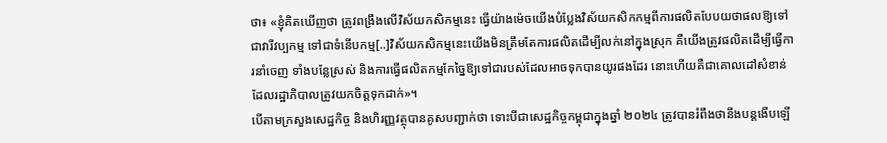ថា៖ «ខ្ញុំគិតឃើញថា ត្រូវពង្រឹងលើវិស័យកសិកម្មនេះ ធ្វើយ៉ាងម៉េចយើងបំប្លែងវិស័យកសិកកម្មពីការផលិតបែបយថាផលឱ្យទៅជាវារីវប្បកម្ម ទៅជាទំនើបកម្ម[..]វិស័យកសិកម្មនេះយើងមិនត្រឹមតែការផលិតដើម្បីលក់នៅក្នុងស្រុក គឺយើងត្រូវផលិតដើម្បីធ្វើការនាំចេញ ទាំងបន្លែស្រស់ និងការធ្វើផលិតកម្មកែច្នៃឱ្យទៅជារបស់ដែលអាចទុកបានយូរផងដែរ នោះហើយគឺជាគោលដៅសំខាន់ដែលរដ្ឋាភិបាលត្រូវយកចិត្តទុកដាក់»។
បើតាមក្រសួងសេដ្ឋកិច្ច និងហិរញ្ញវត្ថុបានគូសបញ្ជាក់ថា ទោះបីជាសេដ្ឋកិច្ចកម្ពុជាក្នុងឆ្នាំ ២០២៤ ត្រូវបានរំពឹងថានឹងបន្តងើបឡើ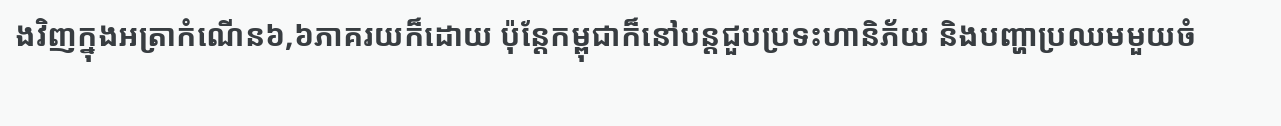ងវិញក្នុងអត្រាកំណើន៦,៦ភាគរយក៏ដោយ ប៉ុន្តែកម្ពុជាក៏នៅបន្តជួបប្រទះហានិភ័យ និងបញ្ហាប្រឈមមួយចំ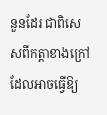នួនដែរ ជាពិសេសពីកត្តាខាងក្រៅ ដែលអាចធ្វើឱ្យ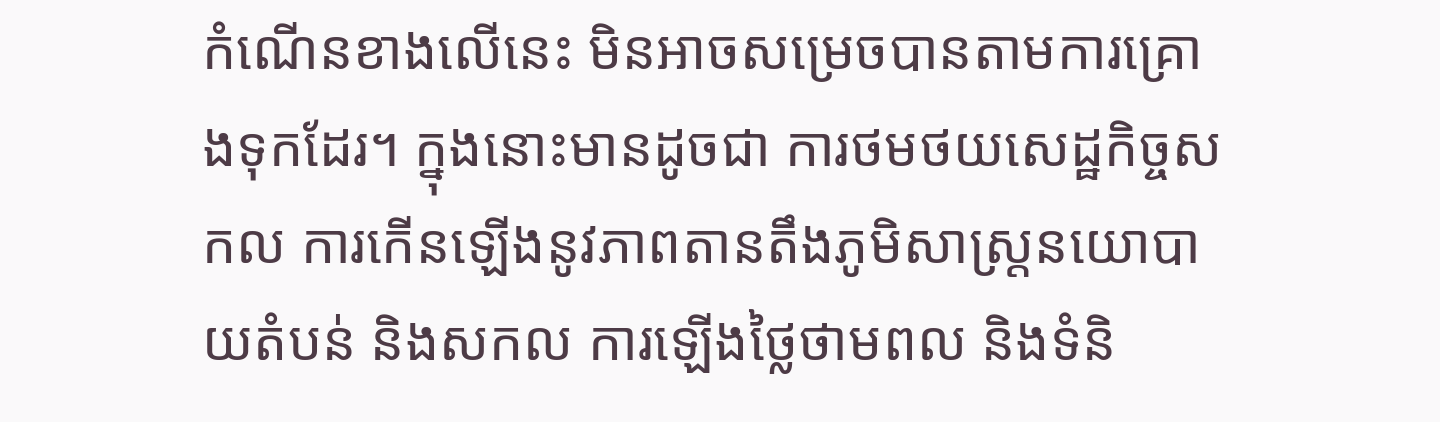កំណើនខាងលើនេះ មិនអាចសម្រេចបានតាមការគ្រោងទុកដែរ។ ក្នុងនោះមានដូចជា ការថមថយសេដ្ឋកិច្ចសកល ការកើនឡើងនូវភាពតានតឹងភូមិសាស្ត្រនយោបាយតំបន់ និងសកល ការឡើងថ្លៃថាមពល និងទំនិ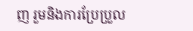ញ រួមនិងការប្រែប្រួល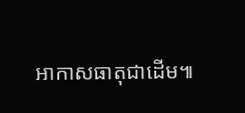អាកាសធាតុជាដើម៕